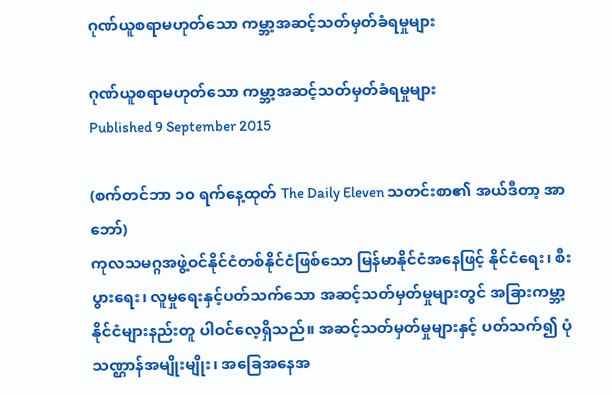ဂုဏ်ယူစရာမဟုတ်သော ကမ္ဘာ့အဆင့်သတ်မှတ်ခံရမှုများ

ဂုဏ်ယူစရာမဟုတ်သော ကမ္ဘာ့အဆင့်သတ်မှတ်ခံရမှုများ
Published 9 September 2015

(စက်တင်ဘာ ၁၀ ရက်နေ့ထုတ် The Daily Eleven သတင်းစာ၏ အယ်ဒီတာ့ အာဘော်)
ကုလသမဂ္ဂအဖွဲ့ဝင်နိုင်ငံတစ်နိုင်ငံဖြစ်သော မြန်မာနိုင်ငံအနေဖြင့် နိုင်ငံရေး၊ စီးပွားရေး၊ လူမှုရေးနှင့်ပတ်သက်သော အဆင့်သတ်မှတ်မှုများတွင် အခြားကမ္ဘာ့နိုင်ငံများနည်းတူ ပါဝင်လေ့ရှိသည်။ အဆင့်သတ်မှတ်မှုများနှင့် ပတ်သက်၍ ပုံသဏ္ဌာန်အမျိုးမျိုး၊ အခြေအနေအ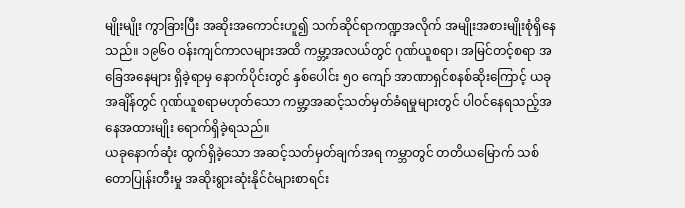မျိုးမျိုး ကွာခြားပြီး အဆိုးအကောင်းဟူ၍ သက်ဆိုင်ရာကဏ္ဍအလိုက် အမျိုးအစားမျိုးစုံရှိနေသည်။ ၁၉၆၀ ဝန်းကျင်ကာလများအထိ ကမ္ဘာ့အလယ်တွင် ဂုဏ်ယူစရာ၊ အမြင်တင့်စရာ အခြေအနေများ ရှိခဲ့ရာမှ နောက်ပိုင်းတွင် နှစ်ပေါင်း ၅၀ ကျော် အာဏာရှင်စနစ်ဆိုးကြောင့် ယခုအချိန်တွင် ဂုဏ်ယူစရာမဟုတ်သော ကမ္ဘာ့အဆင့်သတ်မှတ်ခံရမှုများတွင် ပါဝင်နေရသည့်အနေအထားမျိုး ရောက်ရှိခဲ့ရသည်။
ယခုနောက်ဆုံး ထွက်ရှိခဲ့သော အဆင့်သတ်မှတ်ချက်အရ ကမ္ဘာတွင် တတိယမြောက် သစ်တောပြုန်းတီးမှု အဆိုးရွားဆုံးနိုင်ငံများစာရင်း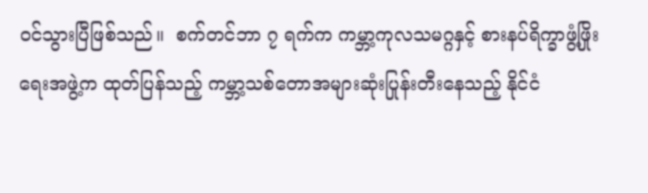ဝင်သွားပြီဖြစ်သည်။  စက်တင်ဘာ ၇ ရက်က ကမ္ဘာ့ကုလသမဂ္ဂနှင့် စားနပ်ရိက္ခာဖွံ့ဖြိုးရေးအဖွဲ့က ထုတ်ပြန်သည့် ကမ္ဘာ့သစ်တောအများဆုံးပြုန်းတီးနေသည့် နိုင်ငံ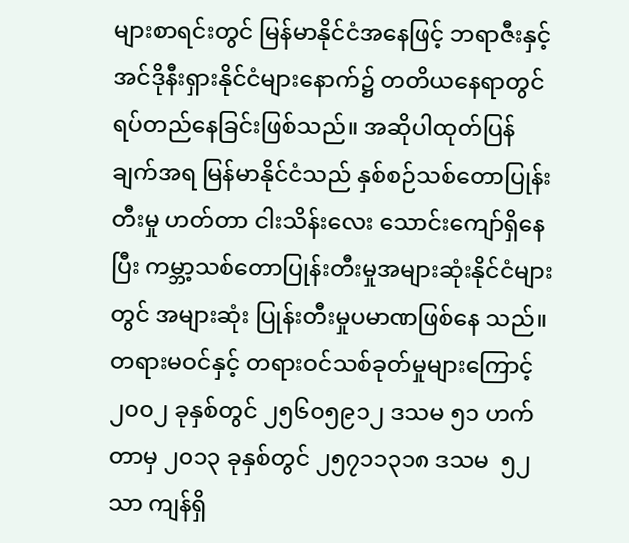များစာရင်းတွင် မြန်မာနိုင်ငံအနေဖြင့် ဘရာဇီးနှင့် အင်ဒိုနီးရှားနိုင်ငံများနောက်၌ တတိယနေရာတွင် ရပ်တည်နေခြင်းဖြစ်သည်။ အဆိုပါထုတ်ပြန်ချက်အရ မြန်မာနိုင်ငံသည် နှစ်စဉ်သစ်တောပြုန်းတီးမှု ဟတ်တာ ငါးသိန်းလေး သောင်းကျော်ရှိနေပြီး ကမ္ဘာ့သစ်တောပြုန်းတီးမှုအများဆုံးနိုင်ငံများတွင် အများဆုံး ပြုန်းတီးမှုပမာဏဖြစ်နေ သည်။ တရားမဝင်နှင့် တရားဝင်သစ်ခုတ်မှုများကြောင့် ၂၀၀၂ ခုနှစ်တွင် ၂၅၆၀၅၉၁၂ ဒသမ ၅၁ ဟက်တာမှ ၂၀၁၃ ခုနှစ်တွင် ၂၅၇၁၁၃၁၈ ဒသမ  ၅၂ သာ ကျန်ရှိ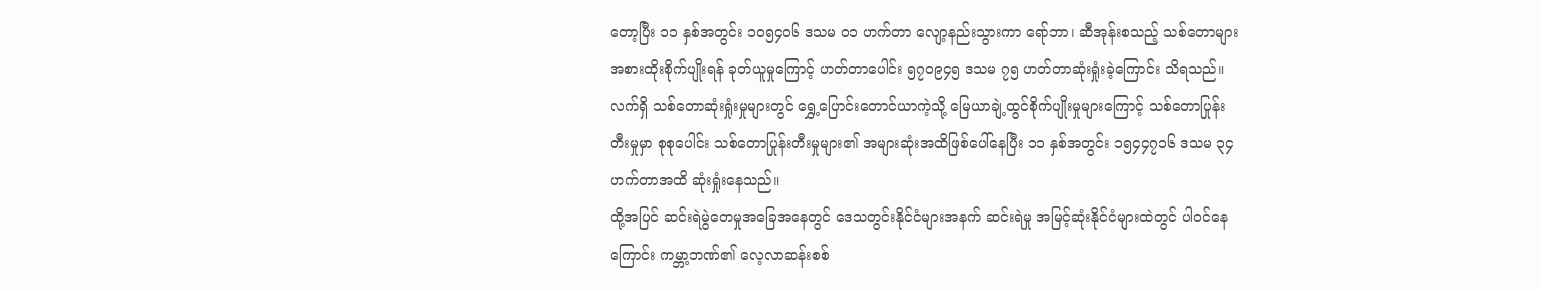တော့ပြီး ၁၁ နှစ်အတွင်း ၁၀၅၄၀၆ ဒသမ ၀၁ ဟက်တာ လျော့နည်းသွားကာ ရော်ဘာ၊ ဆီအုန်းစသည့် သစ်တောများ အစားထိုးစိုက်ပျိုးရန် ခုတ်ယူမှုကြောင့် ဟတ်တာပေါင်း ၅၇၀၉၄၅ ဒသမ ၇၅ ဟတ်တာဆုံးရှုံးခဲ့ကြောင်း သိရသည်။ လက်ရှိ သစ်တောဆုံးရှုံးမှုများတွင် ရွှေ့ပြောင်းတောင်ယာကဲ့သို့ မြေယာချဲ့ထွင်စိုက်ပျိုးမှုများကြောင့် သစ်တောပြုန်းတီးမှုမှာ စုစုပေါင်း သစ်တောပြုန်းတီးမှုများ၏ အများဆုံးအထိဖြစ်ပေါ်နေပြီး ၁၁ နှစ်အတွင်း ၁၅၄၄၇၁၆ ဒသမ ၃၄ ဟက်တာအထိ ဆုံးရှုံးနေသည်။
ထို့အပြင် ဆင်းရဲမွဲတေမှုအခြေအနေတွင် ဒေသတွင်းနိုင်ငံများအနက် ဆင်းရဲမှု အမြင့်ဆုံးနိုင်ငံများထဲတွင် ပါဝင်နေကြောင်း ကမ္ဘာ့ဘဏ်၏ လေ့လာဆန်းစစ်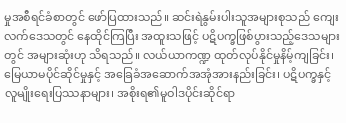မှုအစီရင်ခံစာတွင် ဖော်ပြထားသည်။ ဆင်းရဲနွမ်းပါးသူအများစုသည် ကျေးလက်ဒေသတွင် နေထိုင်ကြပြီး အထူးသဖြင့် ပဋိပက္ခဖြစ်ပွားသည့်ဒေသများတွင် အများဆုံးဟု သိရသည်။ လယ်ယာကဏ္ဍ ထုတ်လုပ်နိုင်မှုနိမ့်ကျခြင်း၊ မြေယာမပိုင်ဆိုင်မှုနှင့် အခြေခံအဆောက်အအုံအားနည်းခြင်း၊ ပဋိပက္ခနှင့် လူမျိုးရေးပြဿနာများ၊ အစိုးရ၏မူဝါဒပိုင်းဆိုင်ရာ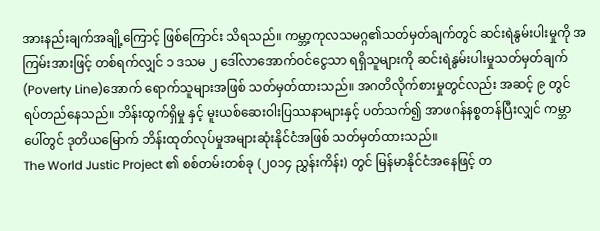အားနည်းချက်အချို့ကြောင့် ဖြစ်ကြောင်း သိရသည်။ ကမ္ဘာ့ကုလသမဂ္ဂ၏သတ်မှတ်ချက်တွင် ဆင်းရဲနွမ်းပါးမှုကို အကြမ်းအားဖြင့် တစ်ရက်လျှင် ၁ ဒသမ ၂ ဒေါ်လာအောက်ဝင်ငွေသာ ရရှိသူများကို ဆင်းရဲနွမ်းပါးမှုသတ်မှတ်ချက် (Poverty Line)အောက် ရောက်သူများအဖြစ် သတ်မှတ်ထားသည်။ အဂတိလိုက်စားမှုတွင်လည်း အဆင့် ၉ တွင် ရပ်တည်နေသည်။ ဘိန်းထွက်ရှိမှု နှင့် မူးယစ်ဆေးဝါးပြဿနာများနှင့် ပတ်သက်၍ အာဖဂန်နစ္စတန်ပြီးလျှင် ကမ္ဘာပေါ်တွင် ဒုတိယမြောက် ဘိန်းထုတ်လုပ်မှုအများဆုံးနိုင်ငံအဖြစ် သတ်မှတ်ထားသည်။
The World Justic Project ၏ စစ်တမ်းတစ်ခု (၂၀၁၄ ညွှန်းကိန်း) တွင် မြန်မာနိုင်ငံအနေဖြင့် တ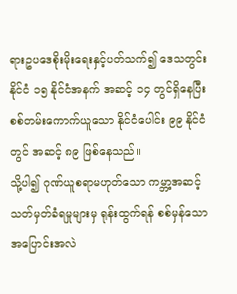ရားဥပဒေစိုးမိုးရေးနှင့်ပတ်သက်၍ ဒေသတွင်းနိုင်ငံ ၁၅ နိုင်ငံအနက် အဆင့် ၁၄ တွင်ရှိနေပြီး စစ်တမ်းကောက်ယူသော နိုင်ငံပေါင်း ၉၉ နိုင်ငံတွင် အဆင့် ၈၉ ဖြစ်နေသည်။
သို့ပါ၍ ဂုဏ်ယူစရာမဟုတ်သော ကမ္ဘာ့အဆင့်သတ်မှတ်ခံရမှုများမှ ရုန်းထွက်ရန် စစ်မှန်သော အပြောင်းအလဲ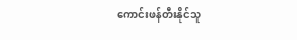ကောင်းဖန်တီးနိုင်သူ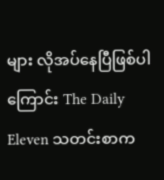များ လိုအပ်နေပြီဖြစ်ပါကြောင်း The Daily Eleven သတင်းစာက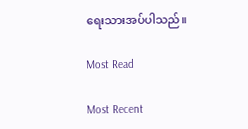ရေးသားအပ်ပါသည်။

Most Read

Most Recent